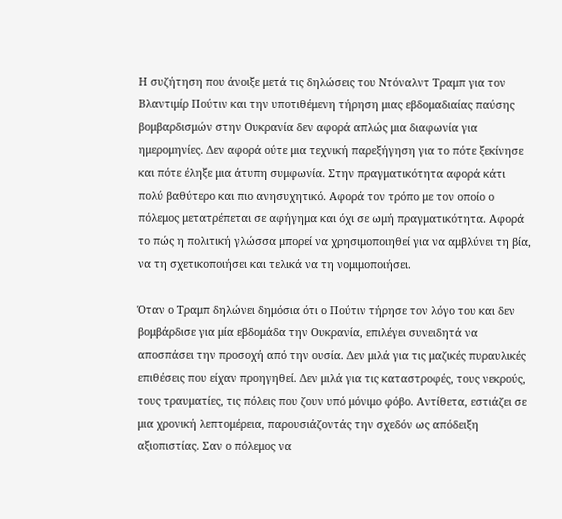Η συζήτηση που άνοιξε μετά τις δηλώσεις του Ντόναλντ Τραμπ για τον Βλαντιμίρ Πούτιν και την υποτιθέμενη τήρηση μιας εβδομαδιαίας παύσης βομβαρδισμών στην Ουκρανία δεν αφορά απλώς μια διαφωνία για ημερομηνίες. Δεν αφορά ούτε μια τεχνική παρεξήγηση για το πότε ξεκίνησε και πότε έληξε μια άτυπη συμφωνία. Στην πραγματικότητα αφορά κάτι πολύ βαθύτερο και πιο ανησυχητικό. Αφορά τον τρόπο με τον οποίο ο πόλεμος μετατρέπεται σε αφήγημα και όχι σε ωμή πραγματικότητα. Αφορά το πώς η πολιτική γλώσσα μπορεί να χρησιμοποιηθεί για να αμβλύνει τη βία, να τη σχετικοποιήσει και τελικά να τη νομιμοποιήσει.

Όταν ο Τραμπ δηλώνει δημόσια ότι ο Πούτιν τήρησε τον λόγο του και δεν βομβάρδισε για μία εβδομάδα την Ουκρανία, επιλέγει συνειδητά να αποσπάσει την προσοχή από την ουσία. Δεν μιλά για τις μαζικές πυραυλικές επιθέσεις που είχαν προηγηθεί. Δεν μιλά για τις καταστροφές, τους νεκρούς, τους τραυματίες, τις πόλεις που ζουν υπό μόνιμο φόβο. Αντίθετα, εστιάζει σε μια χρονική λεπτομέρεια, παρουσιάζοντάς την σχεδόν ως απόδειξη αξιοπιστίας. Σαν ο πόλεμος να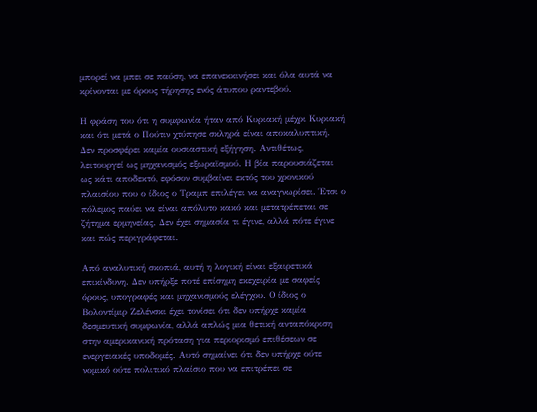μπορεί να μπει σε παύση, να επανεκκινήσει και όλα αυτά να κρίνονται με όρους τήρησης ενός άτυπου ραντεβού.

Η φράση του ότι η συμφωνία ήταν από Κυριακή μέχρι Κυριακή και ότι μετά ο Πούτιν χτύπησε σκληρά είναι αποκαλυπτική. Δεν προσφέρει καμία ουσιαστική εξήγηση. Αντιθέτως, λειτουργεί ως μηχανισμός εξωραϊσμού. Η βία παρουσιάζεται ως κάτι αποδεκτό, εφόσον συμβαίνει εκτός του χρονικού πλαισίου που ο ίδιος ο Τραμπ επιλέγει να αναγνωρίσει. Έτσι ο πόλεμος παύει να είναι απόλυτο κακό και μετατρέπεται σε ζήτημα ερμηνείας. Δεν έχει σημασία τι έγινε, αλλά πότε έγινε και πώς περιγράφεται.

Από αναλυτική σκοπιά, αυτή η λογική είναι εξαιρετικά επικίνδυνη. Δεν υπήρξε ποτέ επίσημη εκεχειρία με σαφείς όρους, υπογραφές και μηχανισμούς ελέγχου. Ο ίδιος ο Βολοντίμιρ Ζελένσκι έχει τονίσει ότι δεν υπήρχε καμία δεσμευτική συμφωνία, αλλά απλώς μια θετική ανταπόκριση στην αμερικανική πρόταση για περιορισμό επιθέσεων σε ενεργειακές υποδομές. Αυτό σημαίνει ότι δεν υπήρχε ούτε νομικό ούτε πολιτικό πλαίσιο που να επιτρέπει σε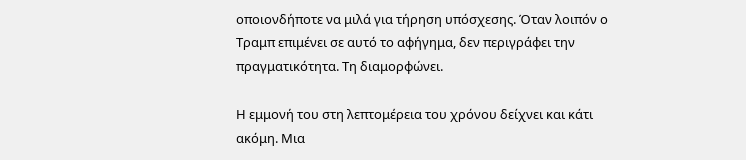οποιονδήποτε να μιλά για τήρηση υπόσχεσης. Όταν λοιπόν ο Τραμπ επιμένει σε αυτό το αφήγημα, δεν περιγράφει την πραγματικότητα. Τη διαμορφώνει.

Η εμμονή του στη λεπτομέρεια του χρόνου δείχνει και κάτι ακόμη. Μια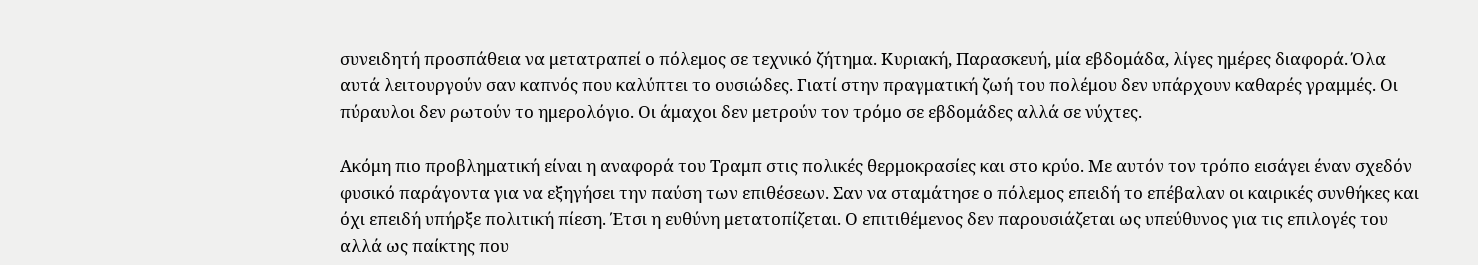συνειδητή προσπάθεια να μετατραπεί ο πόλεμος σε τεχνικό ζήτημα. Κυριακή, Παρασκευή, μία εβδομάδα, λίγες ημέρες διαφορά. Όλα αυτά λειτουργούν σαν καπνός που καλύπτει το ουσιώδες. Γιατί στην πραγματική ζωή του πολέμου δεν υπάρχουν καθαρές γραμμές. Οι πύραυλοι δεν ρωτούν το ημερολόγιο. Οι άμαχοι δεν μετρούν τον τρόμο σε εβδομάδες αλλά σε νύχτες.

Ακόμη πιο προβληματική είναι η αναφορά του Τραμπ στις πολικές θερμοκρασίες και στο κρύο. Με αυτόν τον τρόπο εισάγει έναν σχεδόν φυσικό παράγοντα για να εξηγήσει την παύση των επιθέσεων. Σαν να σταμάτησε ο πόλεμος επειδή το επέβαλαν οι καιρικές συνθήκες και όχι επειδή υπήρξε πολιτική πίεση. Έτσι η ευθύνη μετατοπίζεται. Ο επιτιθέμενος δεν παρουσιάζεται ως υπεύθυνος για τις επιλογές του αλλά ως παίκτης που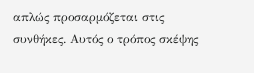απλώς προσαρμόζεται στις συνθήκες. Αυτός ο τρόπος σκέψης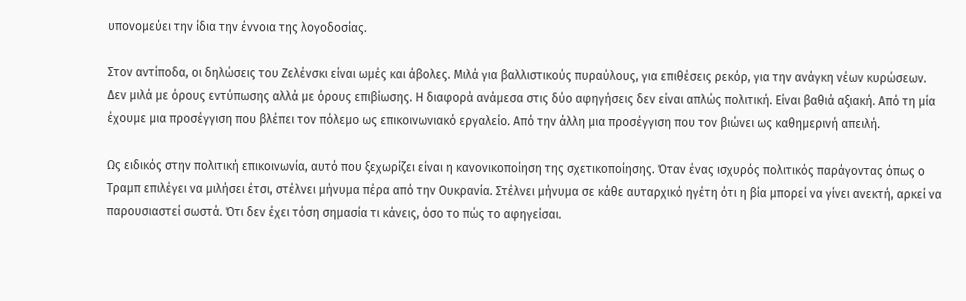υπονομεύει την ίδια την έννοια της λογοδοσίας.

Στον αντίποδα, οι δηλώσεις του Ζελένσκι είναι ωμές και άβολες. Μιλά για βαλλιστικούς πυραύλους, για επιθέσεις ρεκόρ, για την ανάγκη νέων κυρώσεων. Δεν μιλά με όρους εντύπωσης αλλά με όρους επιβίωσης. Η διαφορά ανάμεσα στις δύο αφηγήσεις δεν είναι απλώς πολιτική. Είναι βαθιά αξιακή. Από τη μία έχουμε μια προσέγγιση που βλέπει τον πόλεμο ως επικοινωνιακό εργαλείο. Από την άλλη μια προσέγγιση που τον βιώνει ως καθημερινή απειλή.

Ως ειδικός στην πολιτική επικοινωνία, αυτό που ξεχωρίζει είναι η κανονικοποίηση της σχετικοποίησης. Όταν ένας ισχυρός πολιτικός παράγοντας όπως ο Τραμπ επιλέγει να μιλήσει έτσι, στέλνει μήνυμα πέρα από την Ουκρανία. Στέλνει μήνυμα σε κάθε αυταρχικό ηγέτη ότι η βία μπορεί να γίνει ανεκτή, αρκεί να παρουσιαστεί σωστά. Ότι δεν έχει τόση σημασία τι κάνεις, όσο το πώς το αφηγείσαι.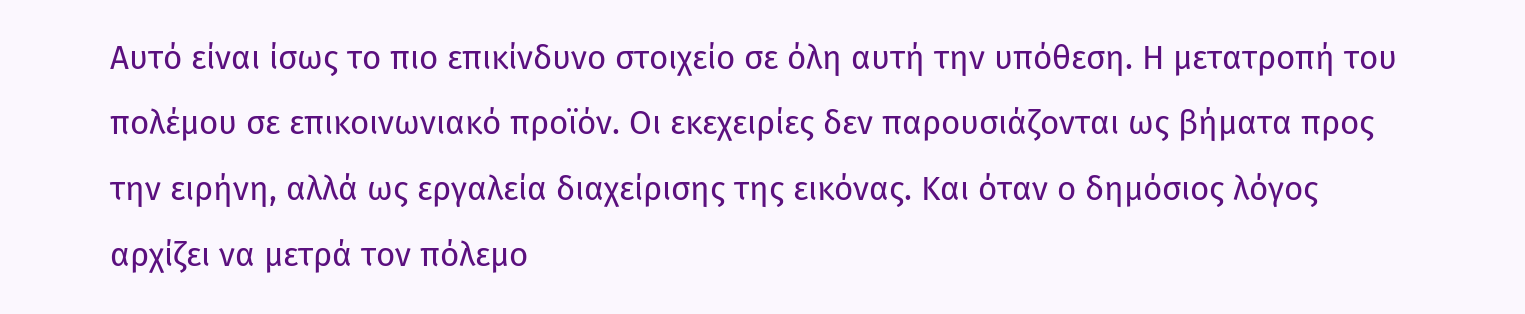Αυτό είναι ίσως το πιο επικίνδυνο στοιχείο σε όλη αυτή την υπόθεση. Η μετατροπή του πολέμου σε επικοινωνιακό προϊόν. Οι εκεχειρίες δεν παρουσιάζονται ως βήματα προς την ειρήνη, αλλά ως εργαλεία διαχείρισης της εικόνας. Και όταν ο δημόσιος λόγος αρχίζει να μετρά τον πόλεμο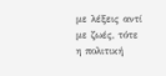με λέξεις αντί με ζωές, τότε η πολιτική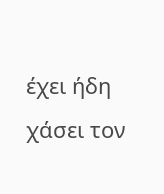έχει ήδη χάσει τον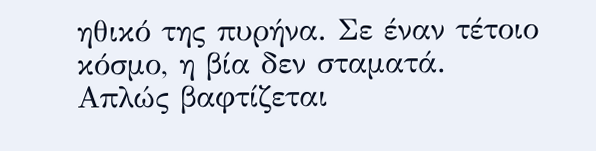ηθικό της πυρήνα. Σε έναν τέτοιο κόσμο, η βία δεν σταματά. Απλώς βαφτίζεται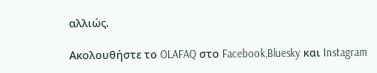αλλιώς.

Ακολουθήστε το OLAFAQ στο Facebook,Bluesky και Instagram